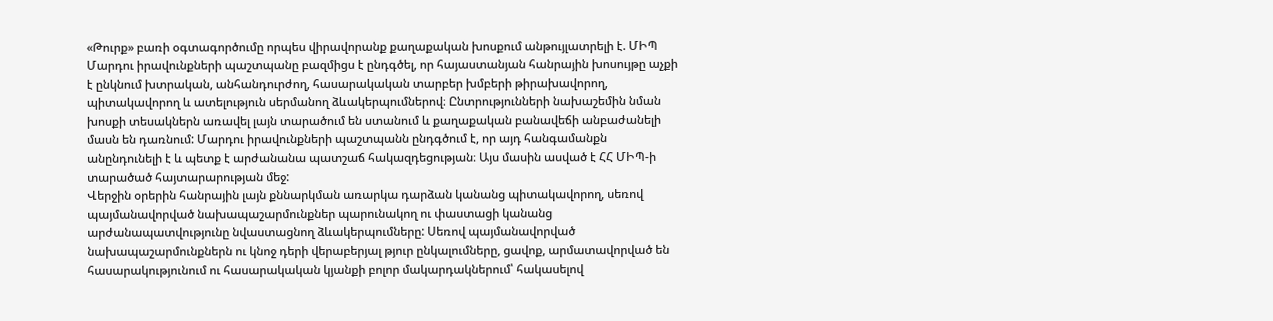«Թուրք» բառի օգտագործումը որպես վիրավորանք քաղաքական խոսքում անթույլատրելի է. ՄԻՊ
Մարդու իրավունքների պաշտպանը բազմիցս է ընդգծել, որ հայաստանյան հանրային խոսույթը աչքի է ընկնում խտրական, անհանդուրժող, հասարակական տարբեր խմբերի թիրախավորող, պիտակավորող և ատելություն սերմանող ձևակերպումներով։ Ընտրությունների նախաշեմին նման խոսքի տեսակներն առավել լայն տարածում են ստանում և քաղաքական բանավեճի անբաժանելի մասն են դառնում: Մարդու իրավունքների պաշտպանն ընդգծում է, որ այդ հանգամանքն անընդունելի է և պետք է արժանանա պատշաճ հակազդեցության։ Այս մասին ասված է ՀՀ ՄԻՊ-ի տարածած հայտարարության մեջ:
Վերջին օրերին հանրային լայն քննարկման առարկա դարձան կանանց պիտակավորող, սեռով պայմանավորված նախապաշարմունքներ պարունակող ու փաստացի կանանց արժանապատվությունը նվաստացնող ձևակերպումները: Սեռով պայմանավորված նախապաշարմունքներն ու կնոջ դերի վերաբերյալ թյուր ընկալումները, ցավոք, արմատավորված են հասարակությունում ու հասարակական կյանքի բոլոր մակարդակներում՝ հակասելով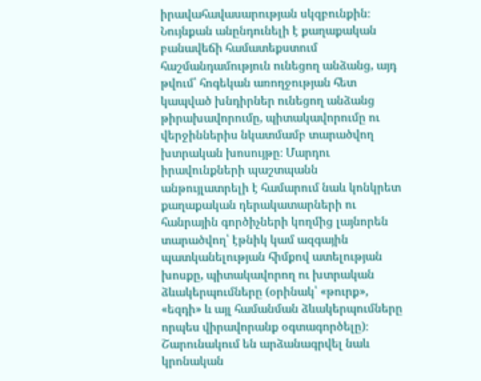իրավահավասարության սկզբունքին։
Նույնքան անընդունելի է քաղաքական բանավեճի համատեքստում հաշմանդամություն ունեցող անձանց, այդ թվում՝ հոգեկան առողջության հետ կապված խնդիրներ ունեցող անձանց թիրախավորումը, պիտակավորումը ու վերջիններիս նկատմամբ տարածվող խտրական խոսույթը։ Մարդու իրավունքների պաշտպանն անթույլատրելի է համարում նաև կոնկրետ քաղաքական դերակատարների ու հանրային գործիչների կողմից լայնորեն տարածվող՝ էթնիկ կամ ազգային պատկանելության հիմքով ատելության խոսքը, պիտակավորող ու խտրական ձևակերպումները (օրինակ՝ «թուրք», «եզդի» և այլ համանման ձևակերպումները որպես վիրավորանք օգտագործելը)։
Շարունակում են արձանագրվել նաև կրոնական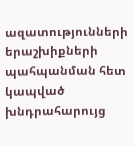ազատությունների երաշխիքների պահպանման հետ կապված խնդրահարույց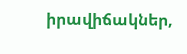իրավիճակներ,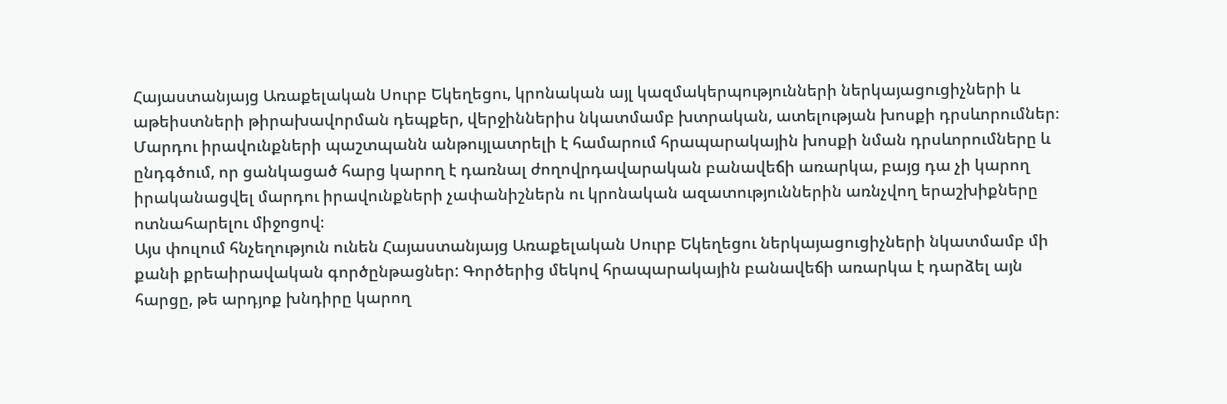Հայաստանյայց Առաքելական Սուրբ Եկեղեցու, կրոնական այլ կազմակերպությունների ներկայացուցիչների և աթեիստների թիրախավորման դեպքեր, վերջիններիս նկատմամբ խտրական, ատելության խոսքի դրսևորումներ։ Մարդու իրավունքների պաշտպանն անթույլատրելի է համարում հրապարակային խոսքի նման դրսևորումները և ընդգծում, որ ցանկացած հարց կարող է դառնալ ժողովրդավարական բանավեճի առարկա, բայց դա չի կարող իրականացվել մարդու իրավունքների չափանիշներն ու կրոնական ազատություններին առնչվող երաշխիքները ոտնահարելու միջոցով։
Այս փուլում հնչեղություն ունեն Հայաստանյայց Առաքելական Սուրբ Եկեղեցու ներկայացուցիչների նկատմամբ մի քանի քրեաիրավական գործընթացներ: Գործերից մեկով հրապարակային բանավեճի առարկա է դարձել այն հարցը, թե արդյոք խնդիրը կարող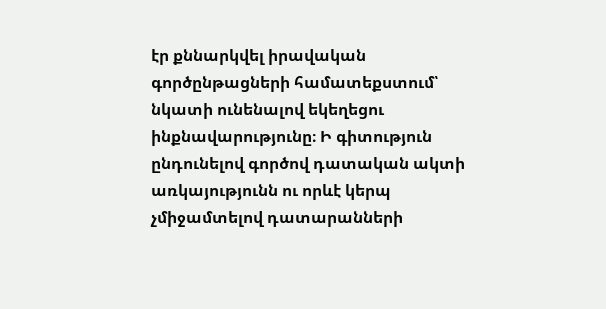էր քննարկվել իրավական գործընթացների համատեքստում՝ նկատի ունենալով եկեղեցու ինքնավարությունը։ Ի գիտություն ընդունելով գործով դատական ակտի առկայությունն ու որևէ կերպ չմիջամտելով դատարանների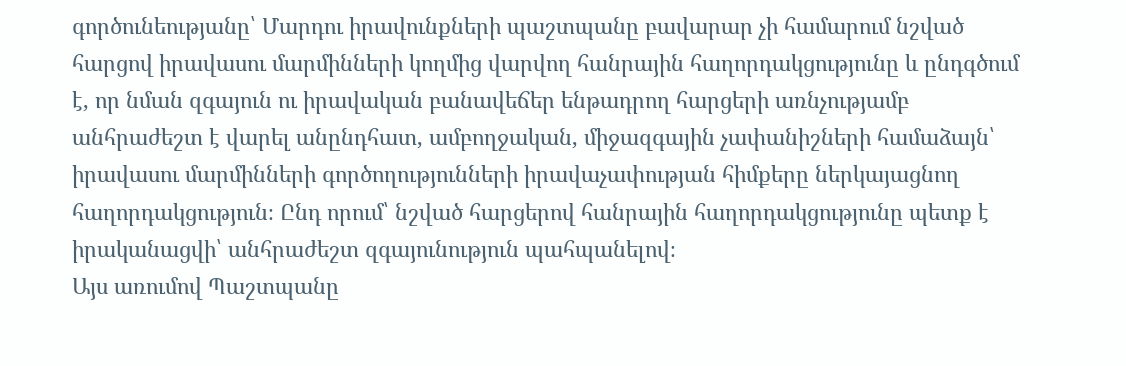գործունեությանը՝ Մարդու իրավունքների պաշտպանը բավարար չի համարում նշված հարցով իրավասու մարմինների կողմից վարվող հանրային հաղորդակցությունը և ընդգծում է, որ նման զգայուն ու իրավական բանավեճեր ենթադրող հարցերի առնչությամբ անհրաժեշտ է վարել անընդհատ, ամբողջական, միջազգային չափանիշների համաձայն՝ իրավասու մարմինների գործողությունների իրավաչափության հիմքերը ներկայացնող հաղորդակցություն։ Ընդ որում՝ նշված հարցերով հանրային հաղորդակցությունը պետք է իրականացվի՝ անհրաժեշտ զգայունություն պահպանելով։
Այս առումով Պաշտպանը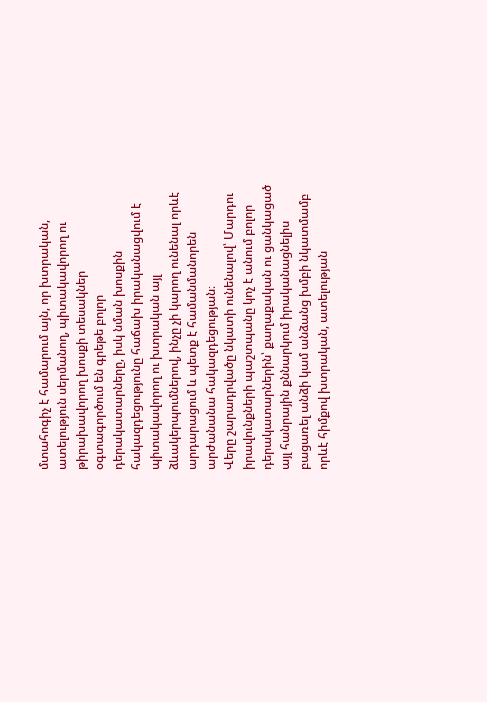մտահոգիչ է համարում այն, որ խտրական, ատելություն սերմանող, պիտակավորող ու թիրախավորող խոսքի տեսակներ օգտագործում են գրեթե բոլոր դերակատարները, իսկ նման խոսքին հակազդեցությունը հաճախ իրականացվում է պիտակավորող ու խտրական այլ ձևակերպումներով, ինչը չի կարող ունենալ որևէ արդարացում և պետք է համանմանորեն արժանանա հակազդեցության։
Վերը շարադրվածը նկատի ունենալով՝ Մարդու իրավունքների պաշտպանը կոչ է անում բոլոր դերակատարներին՝ քաղաքական ու ցանկացած այլ հանրային քննարկում իրականացնելիս բացառել անձի կամ անձանց խմբի նկատմամբ որևէ հիմքով խտրական, ատելության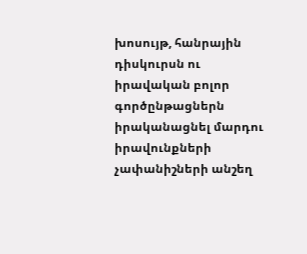խոսույթ, հանրային դիսկուրսն ու իրավական բոլոր գործընթացներն իրականացնել մարդու իրավունքների չափանիշների անշեղ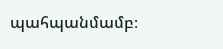պահպանմամբ։